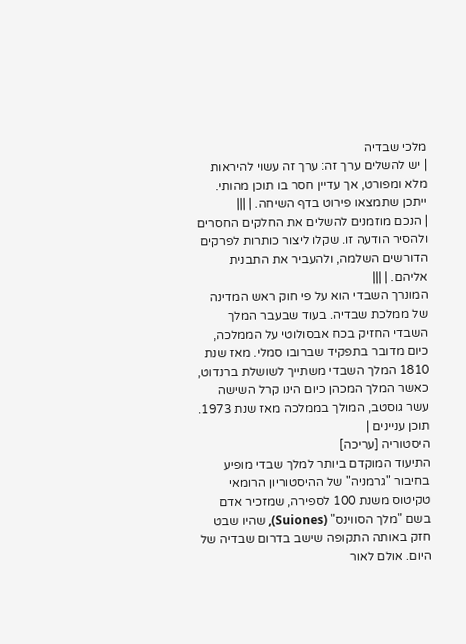מלכי שבדיה
| יש להשלים ערך זה: ערך זה עשוי להיראות מלא ומפורט, אך עדיין חסר בו תוכן מהותי. ייתכן שתמצאו פירוט בדף השיחה. | |||
| הנכם מוזמנים להשלים את החלקים החסרים ולהסיר הודעה זו. שקלו ליצור כותרות לפרקים הדורשים השלמה, ולהעביר את התבנית אליהם. | |||
המונרך השבדי הוא על פי חוק ראש המדינה של ממלכת שבדיה. בעוד שבעבר המלך השבדי החזיק בכח אבסולוטי על הממלכה, כיום מדובר בתפקיד שברובו סמלי. מאז שנת 1810 המלך השבדי משתייך לשושלת ברנדוט, כאשר המלך המכהן כיום הינו קרל השישה עשר גוסטב, המולך בממלכה מאז שנת 1973.
תוכן עניינים |
היסטוריה [עריכה]
התיעוד המוקדם ביותר למלך שבדי מופיע בחיבור "גרמניה" של ההיסטוריון הרומאי טקיטוס משנת 100 לספירה, שמזכיר אדם בשם "מלך הסווינס" (Suiones), שהיו שבט חזק באותה התקופה שישב בדרום שבדיה של היום. אולם לאור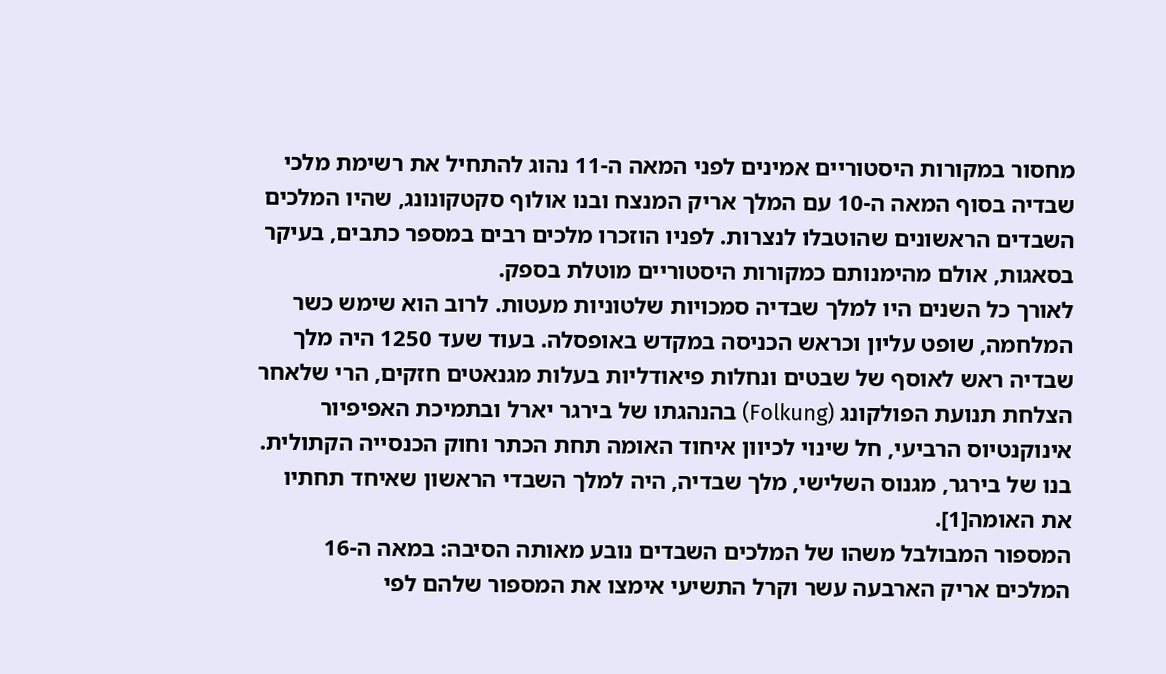מחסור במקורות היסטוריים אמינים לפני המאה ה-11 נהוג להתחיל את רשימת מלכי שבדיה בסוף המאה ה-10 עם המלך אריק המנצח ובנו אולוף סקטקונונג, שהיו המלכים השבדים הראשונים שהוטבלו לנצרות. לפניו הוזכרו מלכים רבים במספר כתבים, בעיקר בסאגות, אולם מהימנותם כמקורות היסטוריים מוטלת בספק.
לאורך כל השנים היו למלך שבדיה סמכויות שלטוניות מעטות. לרוב הוא שימש כשר המלחמה, שופט עליון וכראש הכניסה במקדש באופסלה. בעוד שעד 1250 היה מלך שבדיה ראש לאוסף של שבטים ונחלות פיאודליות בעלות מגנאטים חזקים, הרי שלאחר הצלחת תנועת הפולקונג (Folkung) בהנהגתו של בירגר יארל ובתמיכת האפיפיור אינוקנטיוס הרביעי, חל שינוי לכיוון איחוד האומה תחת הכתר וחוק הכנסייה הקתולית. בנו של בירגר, מגנוס השלישי, מלך שבדיה, היה למלך השבדי הראשון שאיחד תחתיו את האומה[1].
המספור המבולבל משהו של המלכים השבדים נובע מאותה הסיבה: במאה ה-16 המלכים אריק הארבעה עשר וקרל התשיעי אימצו את המספור שלהם לפי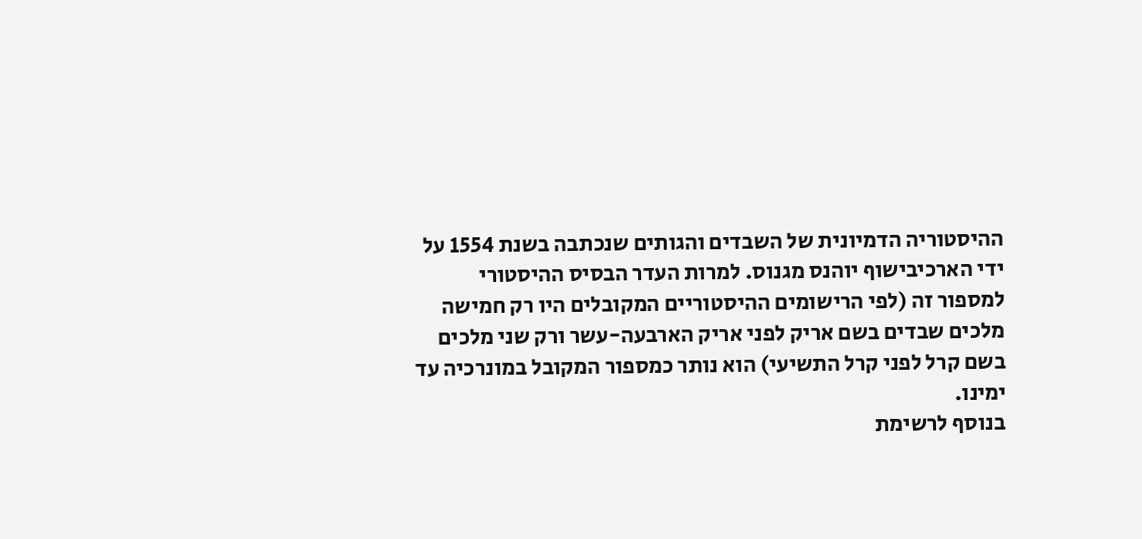ההיסטוריה הדמיונית של השבדים והגותים שנכתבה בשנת 1554 על ידי הארכיבישוף יוהנס מגנוס. למרות העדר הבסיס ההיסטורי למספור זה (לפי הרישומים ההיסטוריים המקובלים היו רק חמישה מלכים שבדים בשם אריק לפני אריק הארבעה-עשר ורק שני מלכים בשם קרל לפני קרל התשיעי) הוא נותר כמספור המקובל במונרכיה עד ימינו.
בנוסף לרשימת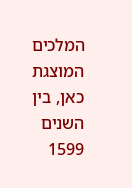המלכים המוצגת כאן, בין השנים 1599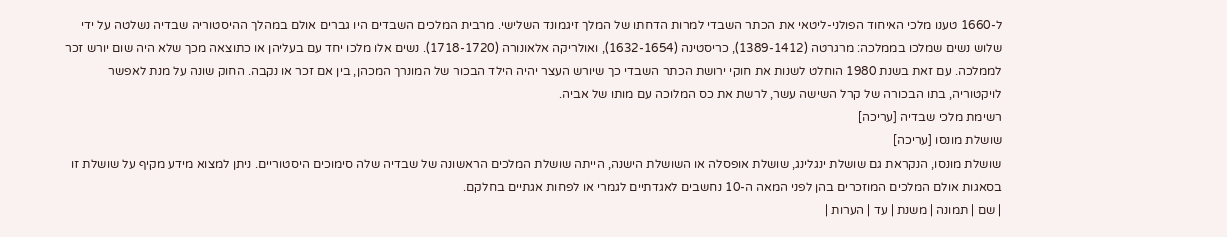ל-1660 טענו מלכי האיחוד הפולני-ליטאי את הכתר השבדי למרות הדחתו של המלך זיגמונד השלישי. מרבית המלכים השבדים היו גברים אולם במהלך ההיסטוריה שבדיה נשלטה על ידי שלוש נשים שמלכו בממלכה: מרגרטה (1389-1412), כריסטינה (1632-1654), ואולריקה אלאונורה (1718-1720). נשים אלו מלכו יחד עם בעליהן או כתוצאה מכך שלא היה שום יורש זכר לממלכה. עם זאת בשנת 1980 הוחלט לשנות את חוקי ירושת הכתר השבדי כך שיורש העצר יהיה הילד הבכור של המונרך המכהן, בין אם זכר או נקבה. החוק שונה על מנת לאפשר לויקטוריה, בתו הבכורה של קרל השישה עשר, לרשת את כס המלוכה עם מותו של אביה.
רשימת מלכי שבדיה [עריכה]
שושלת מונסו [עריכה]
שושלת מונסו, הנקראת גם שושלת ינגלינג, שושלת אופסלה או השושלת הישנה, הייתה שושלת המלכים הראשונה של שבדיה שלה סימוכים היסטוריים. ניתן למצוא מידע מקיף על שושלת זו בסאגות אולם המלכים המוזכרים בהן לפני המאה ה-10 נחשבים לאגדתיים לגמרי או לפחות אגתיים בחלקם.
| שם | תמונה | משנת | עד | הערות |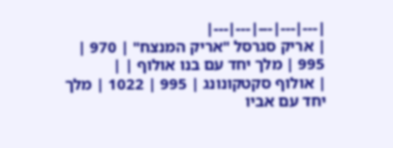|---|---|---|---|---|
| אריק סגרסל "אריק המנצח" | 970 | 995 | מלך יחד עם בנו אולוף | |
| אולוף סקטקונונג | 995 | 1022 | מלך יחד עם אביו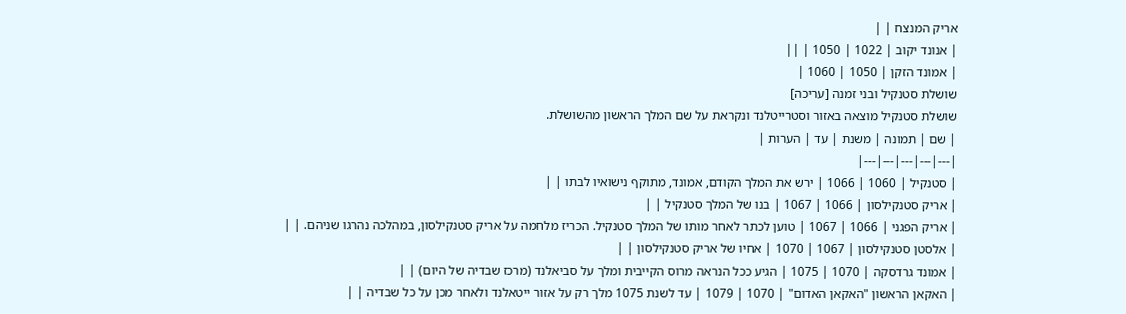אריק המנצח | |
| אנונד יקוב | 1022 | 1050 | ||
| אמונד הזקן | 1050 | 1060 |
שושלת סטנקיל ובני זמנה [עריכה]
שושלת סטנקיל מוצאה באזור וסטרייטלנד ונקראת על שם המלך הראשון מהשושלת.
| שם | תמונה | משנת | עד | הערות |
|---|---|---|---|---|
| סטנקיל | 1060 | 1066 | ירש את המלך הקודם, אמונד, מתוקף נישואיו לבתו | |
| אריק סטנקילסון | 1066 | 1067 | בנו של המלך סטנקיל | |
| אריק הפגני | 1066 | 1067 | טוען לכתר לאחר מותו של המלך סטנקיל. הכריז מלחמה על אריק סטנקילסון, במהלכה נהרגו שניהם. | |
| אלסטן סטנקילסון | 1067 | 1070 | אחיו של אריק סטנקילסון | |
| אמונד גרדסקה | 1070 | 1075 | הגיע ככל הנראה מרוס הקייבית ומלך על סביאלנד (מרכז שבדיה של היום) | |
| האקאן הראשון "האקאן האדום" | 1070 | 1079 | עד לשנת 1075 מלך רק על אזור ייטאלנד ולאחר מכן על כל שבדיה | |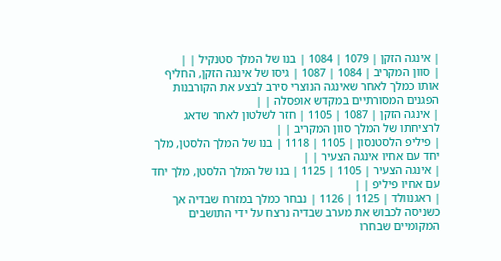| אינגה הזקן | 1079 | 1084 | בנו של המלך סטנקיל | |
| סוון המקריב | 1084 | 1087 | גיסו של אינגה הזקן, החליף אותו כמלך לאחר שאינגה הנוצרי סירב לבצע את הקורבנות הפגנים המסורתיים במקדש אופסלה | |
| אינגה הזקן | 1087 | 1105 | חזר לשלטון לאחר שדאג לרציחתו של המלך סוון המקריב | |
| פיליפ הלסטנסון | 1105 | 1118 | בנו של המלך הלסטן, מלך יחד עם אחיו אינגה הצעיר | |
| אינגה הצעיר | 1105 | 1125 | בנו של המלך הלסטן, מלך יחד עם אחיו פיליפ | |
| ראגנוולד | 1125 | 1126 | נבחר כמלך במזרח שבדיה אך כשניסה לכבוש את מערב שבדיה נרצח על ידי התושבים המקומיים שבחרו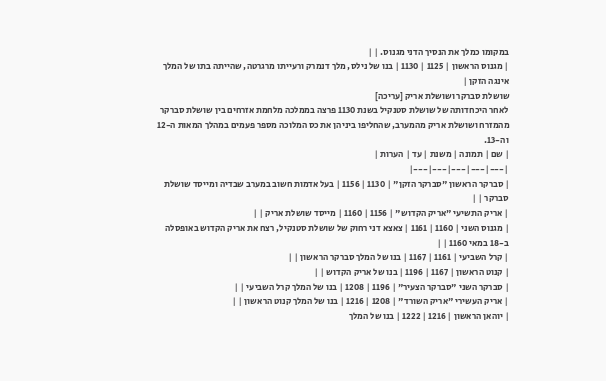במקומו כמלך את הנסיך הדני מגנוס. | |
| מגנוס הראשון | 1125 | 1130 | בנו של נילס, מלך דנמרק ורעייתו מרגרטה, שהייתה בתו של המלך אינגה הזקן |
שושלת סברקר ושושלת אריק [עריכה]
לאחר היכחדותה של שושלת סטנקיל בשנת 1130 פרצה בממלכה מלחמת אזרחים בין שושלת סברקר מהמזרח ושושלת אריק מהמערב, שהחליפו ביניהן את כס המלוכה מספר פעמים במהלך המאות ה-12 וה-13.
| שם | תמונה | משנת | עד | הערות |
|---|---|---|---|---|
| סברקר הראשון "סברקר הזקן" | 1130 | 1156 | בעל אדמות חשוב במערב שבדיה ומייסד שושלת סברקר | |
| אריק התשיעי "אריק הקדוש" | 1156 | 1160 | מייסד שושלת אריק | |
| מגנוס השני | 1160 | 1161 | צאצא דני רחוק של שושלת סטנקיל, רצח את אריק הקדוש באופסלה ב-18 במאי 1160 | |
| קרל השביעי | 1161 | 1167 | בנו של המלך סברקר הראשון | |
| קנוט הראשון | 1167 | 1196 | בנו של אריק הקדוש | |
| סברקר השני "סברקר הצעיר" | 1196 | 1208 | בנו של המלך קרל השביעי | |
| אריק העשירי "אריק השורד" | 1208 | 1216 | בנו של המלך קנוט הראשון | |
| יוהאן הראשון | 1216 | 1222 | בנו של המלך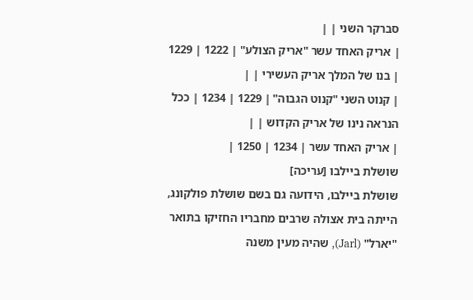סברקר השני | |
| אריק האחד עשר "אריק הצולע" | 1222 | 1229 | בנו של המלך אריק העשירי | |
| קנוט השני "קנוט הגבוה" | 1229 | 1234 | ככל הנראה נינו של אריק הקדוש | |
| אריק האחד עשר | 1234 | 1250 |
שושלת ביילבו [עריכה]
שושלת ביילבו, הידועה גם בשם שושלת פולקונג, הייתה בית אצולה שרבים מחבריו החזיקו בתואר "יארל" (Jarl), שהיה מעין משנה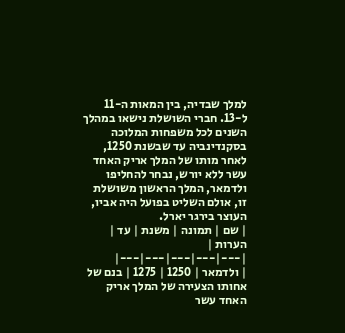למלך שבדיה, בין המאות ה-11 ל-13. חברי השושלת נישאו במהלך השנים לכל משפחות המלוכה בסקנדינביה עד שבשנת 1250, לאחר מותו של המלך אריק האחד עשר ללא יורש, נבחר להחליפו ולדמאר, המלך הראשון משושלת זו, אולם השליט בפועל היה אביו, העוצר בירגר יארל.
| שם | תמונה | משנת | עד | הערות |
|---|---|---|---|---|
| ולדמאר | 1250 | 1275 | בנם של אחותו הצעירה של המלך אריק האחד עשר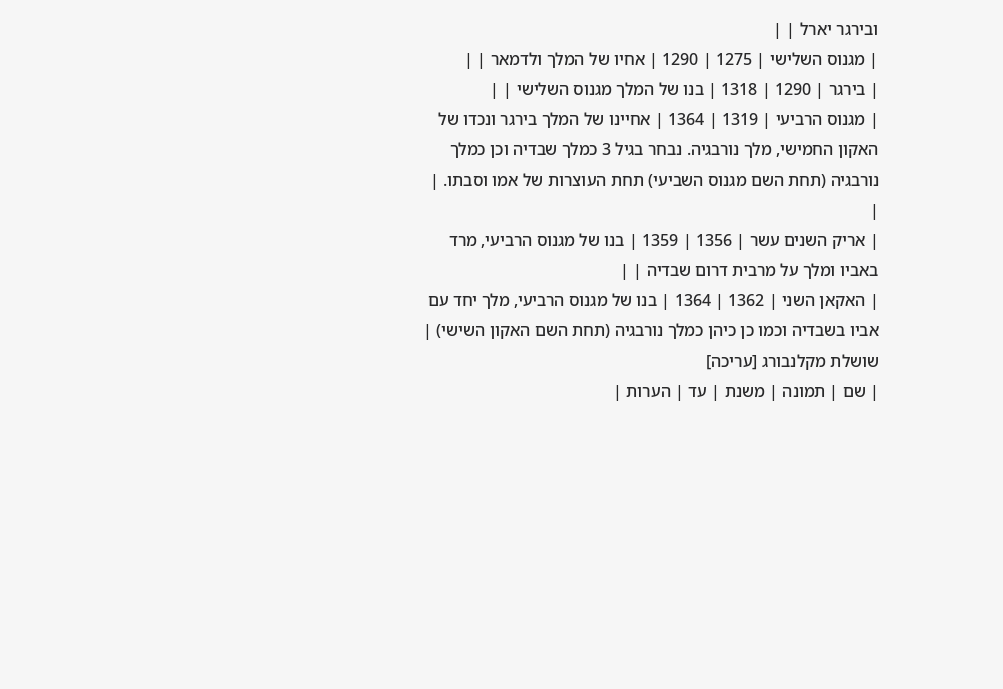ובירגר יארל | |
| מגנוס השלישי | 1275 | 1290 | אחיו של המלך ולדמאר | |
| בירגר | 1290 | 1318 | בנו של המלך מגנוס השלישי | |
| מגנוס הרביעי | 1319 | 1364 | אחיינו של המלך בירגר ונכדו של האקון החמישי, מלך נורבגיה. נבחר בגיל 3 כמלך שבדיה וכן כמלך נורבגיה (תחת השם מגנוס השביעי) תחת העוצרות של אמו וסבתו. | |
| אריק השנים עשר | 1356 | 1359 | בנו של מגנוס הרביעי, מרד באביו ומלך על מרבית דרום שבדיה | |
| האקאן השני | 1362 | 1364 | בנו של מגנוס הרביעי, מלך יחד עם אביו בשבדיה וכמו כן כיהן כמלך נורבגיה (תחת השם האקון השישי) |
שושלת מקלנבורג [עריכה]
| שם | תמונה | משנת | עד | הערות |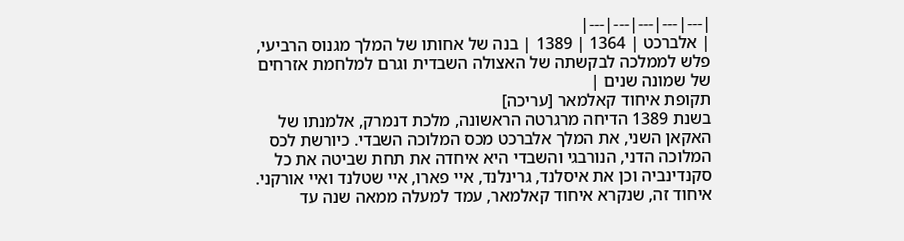|---|---|---|---|---|
| אלברכט | 1364 | 1389 | בנה של אחותו של המלך מגנוס הרביעי, פלש לממלכה לבקשתה של האצולה השבדית וגרם למלחמת אזרחים של שמונה שנים |
תקופת איחוד קאלמאר [עריכה]
בשנת 1389 הדיחה מרגרטה הראשונה, מלכת דנמרק, אלמנתו של האקאן השני, את המלך אלברכט מכס המלוכה השבדי. כיורשת לכס המלוכה הדני, הנורבגי והשבדי היא איחדה את תחת שביטה את כל סקנדינביה וכן את איסלנד, גרינלנד, איי פארו, איי שטלנד ואיי אורקני. איחוד זה, שנקרא איחוד קאלמאר, עמד למעלה ממאה שנה עד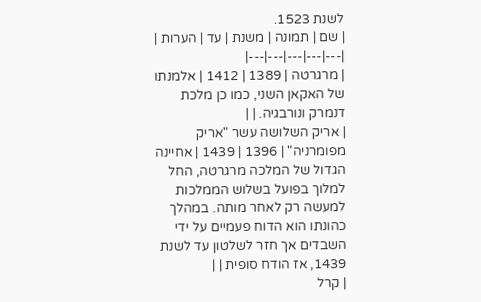לשנת 1523.
| שם | תמונה | משנת | עד | הערות |
|---|---|---|---|---|
| מרגרטה | 1389 | 1412 | אלמנתו של האקאן השני, כמו כן מלכת דנמרק ונורבגיה. | |
| אריק השלושה עשר "אריק מפומרניה" | 1396 | 1439 | אחיינה הגדול של המלכה מרגרטה, החל למלוך בפועל בשלוש הממלכות למעשה רק לאחר מותה. במהלך כהונתו הוא הדוח פעמיים על ידי השבדים אך חזר לשלטון עד לשנת 1439, אז הודח סופית | |
| קרל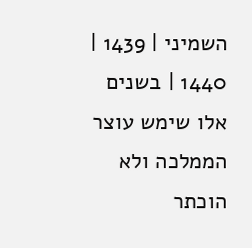השמיני | 1439 | 1440 | בשנים אלו שימש עוצר הממלכה ולא הוכתר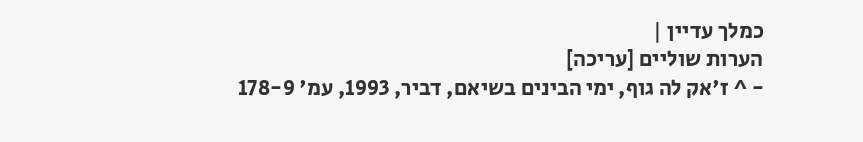כמלך עדיין |
הערות שוליים [עריכה]
- ^ ז'אק לה גוף, ימי הבינים בשיאם, דביר, 1993, עמ' 178-9